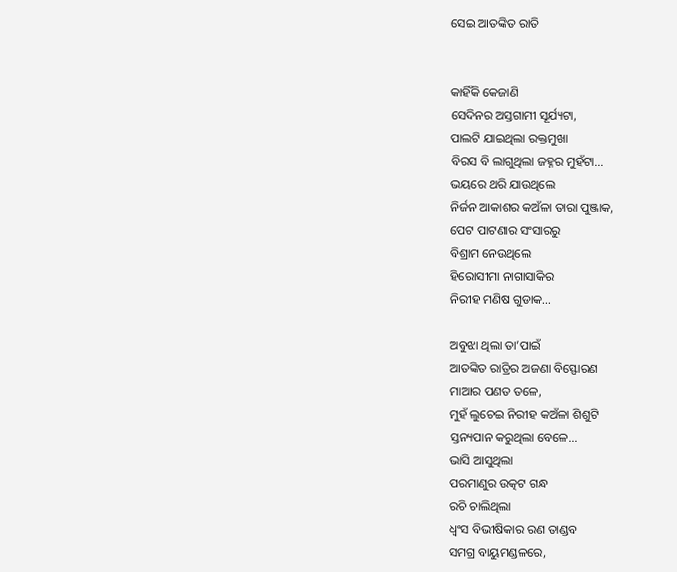ସେଇ ଆତଙ୍କିତ ରାତି


କାହିଁକି କେଜାଣି
ସେଦିନର ଅସ୍ତଗାମୀ ସୂର୍ଯ୍ୟଟା,
ପାଲଟି ଯାଇଥିଲା ରକ୍ତମୁଖା
ବିରସ ବି ଲାଗୁଥିଲା ଜହ୍ନର ମୁହଁଟା...
ଭୟରେ ଥରି ଯାଉଥିଲେ
ନିର୍ଜନ ଆକାଶର କଅଁଳା ତାରା ପୁଞ୍ଜାକ,
ପେଟ ପାଟଣାର ସଂସାରରୁ
ବିଶ୍ରାମ ନେଉଥିଲେ
ହିରୋସୀମା ନାଗାସାକିର
ନିରୀହ ମଣିଷ ଗୁଡାକ...

ଅବୁଝା ଥିଲା ତା’ପାଇଁ
ଆତଙ୍କିତ ରାତ୍ରିର ଅଜଣା ବିସ୍ଫୋରଣ
ମାଆର ପଣତ ତଳେ,
ମୁହଁ ଲୁଚେଇ ନିରୀହ କଅଁଳା ଶିଶୁଟି
ସ୍ତନ୍ୟପାନ କରୁଥିଲା ବେଳେ…
ଭାସି ଆସୁଥିଲା
ପରମାଣୁର ଉତ୍କଟ ଗନ୍ଧ
ରଚି ଚାଲିଥିଲା
ଧ୍ଵଂସ ବିଭୀଷିକାର ରଣ ତାଣ୍ଡବ
ସମଗ୍ର ବାୟୁମଣ୍ଡଳରେ,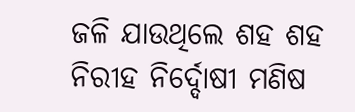ଜଳି ଯାଉଥିଲେ ଶହ ଶହ
ନିରୀହ ନିର୍ଦ୍ଦୋଷୀ ମଣିଷ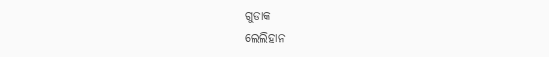ଗୁଡାକ
ଲେଲିହାନ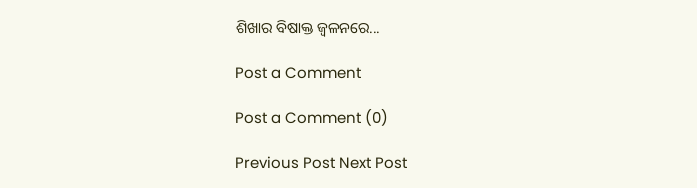ଶିଖାର ବିଷାକ୍ତ ଜ୍ଵଳନରେ...

Post a Comment

Post a Comment (0)

Previous Post Next Post